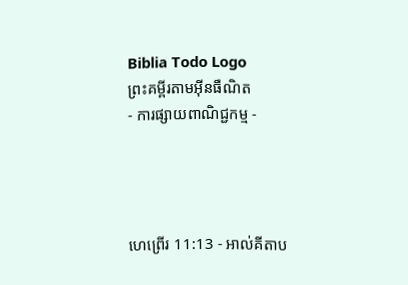Biblia Todo Logo
ព្រះគម្ពីរតាមអ៊ីនធឺណិត
- ការផ្សាយពាណិជ្ជកម្ម -




ហេព្រើរ 11:13 - អាល់គីតាប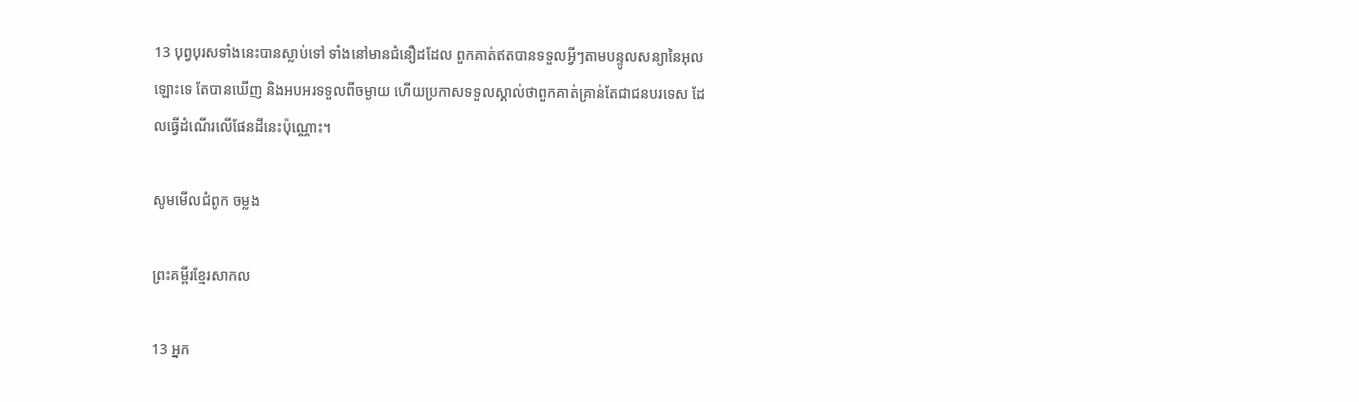13 បុព្វ‌បុរសទាំងនេះបានស្លាប់ទៅ ទាំងនៅមានជំនឿដដែល ពួកគាត់ឥតបានទទួលអ្វីៗតាមបន្ទូលសន្យានៃអុលឡោះទេ តែបានឃើញ និងអបអរទទួលពីចម្ងាយ ហើយប្រកាសទទួលស្គាល់ថាពួកគាត់គ្រាន់តែជាជនបរទេស ដែលធ្វើដំណើរលើផែនដីនេះប៉ុណ្ណោះ។

សូមមើលជំពូក ចម្លង

ព្រះគម្ពីរខ្មែរសាកល

13 អ្នក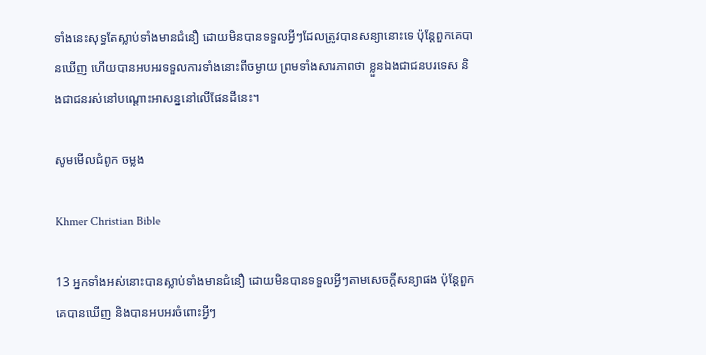ទាំងនេះសុទ្ធតែស្លាប់ទាំងមានជំនឿ ដោយមិនបានទទួលអ្វីៗដែលត្រូវបានសន្យានោះទេ ប៉ុន្តែពួកគេបានឃើញ ហើយបានអបអរទទួលការទាំងនោះពីចម្ងាយ ព្រមទាំងសារភាពថា ខ្លួនឯងជាជនបរទេស និងជាជនរស់នៅបណ្ដោះអាសន្ននៅលើផែនដីនេះ។

សូមមើលជំពូក ចម្លង

Khmer Christian Bible

13 អ្នកទាំងអស់នោះបានស្លាប់ទាំងមានជំនឿ ដោយមិនបានទទួលអ្វីៗតាមសេចក្ដីសន្យាផង ប៉ុន្ដែពួកគេបានឃើញ និងបានអបអរចំពោះអ្វីៗ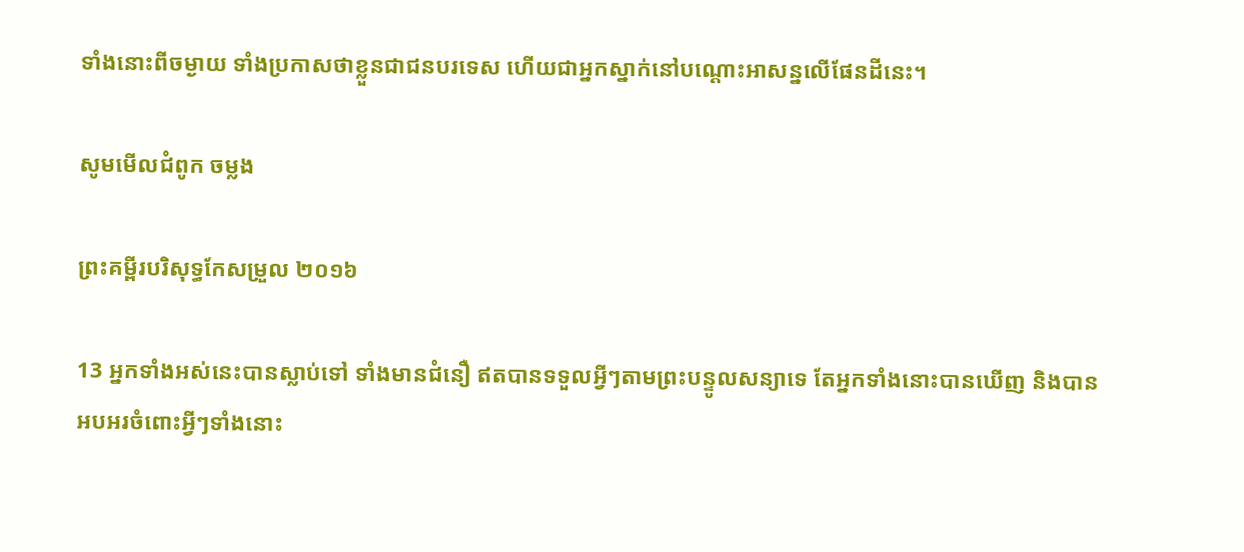ទាំងនោះពីចម្ងាយ ទាំងប្រកាសថាខ្លួនជាជនបរទេស ហើយជាអ្នកស្នាក់នៅបណ្ដោះអាសន្នលើផែនដីនេះ។

សូមមើលជំពូក ចម្លង

ព្រះគម្ពីរបរិសុទ្ធកែសម្រួល ២០១៦

13 អ្នកទាំងអស់នេះបានស្លាប់ទៅ ទាំងមានជំនឿ ឥតបានទទួលអ្វីៗតាមព្រះ‌បន្ទូលសន្យាទេ តែអ្នកទាំងនោះបានឃើញ និងបានអបអរចំពោះអ្វីៗទាំងនោះ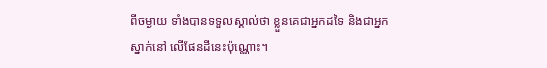ពីចម្ងាយ ទាំងបានទទួលស្គាល់ថា ខ្លួនគេជាអ្នកដទៃ និងជាអ្នកស្នាក់នៅ លើផែនដីនេះប៉ុណ្ណោះ។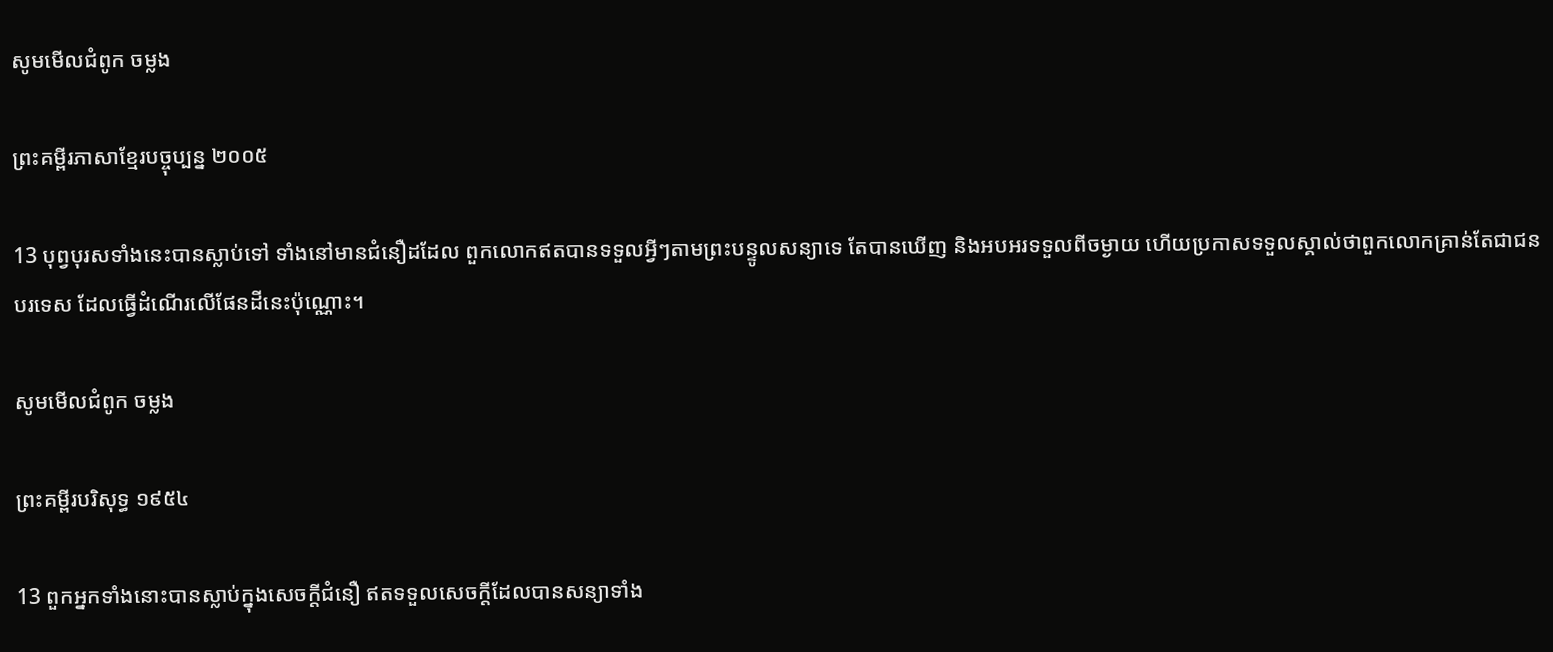សូមមើលជំពូក ចម្លង

ព្រះគម្ពីរភាសាខ្មែរបច្ចុប្បន្ន ២០០៥

13 បុព្វបុរសទាំងនេះបានស្លាប់ទៅ ទាំងនៅមានជំនឿដដែល ពួកលោកឥតបានទទួលអ្វីៗតាមព្រះ‌បន្ទូលសន្យាទេ តែបានឃើញ និងអបអរទទួលពីចម្ងាយ ហើយប្រកាសទទួលស្គាល់ថាពួកលោកគ្រាន់តែជាជនបរទេស ដែលធ្វើដំណើរលើផែនដីនេះប៉ុណ្ណោះ។

សូមមើលជំពូក ចម្លង

ព្រះគម្ពីរបរិសុទ្ធ ១៩៥៤

13 ពួកអ្នកទាំងនោះបានស្លាប់ក្នុងសេចក្ដីជំនឿ ឥតទទួលសេចក្ដីដែលបានសន្យាទាំង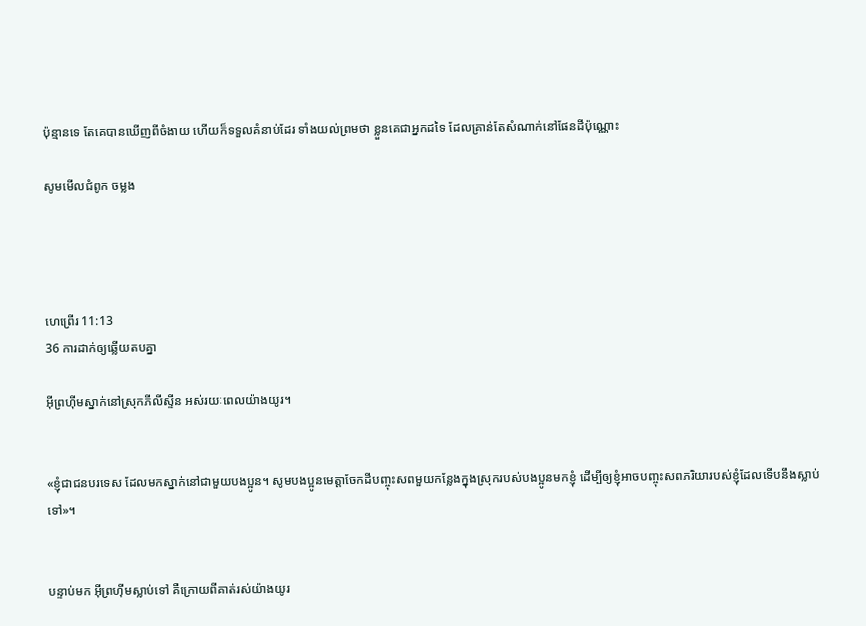ប៉ុន្មានទេ តែគេបានឃើញពីចំងាយ ហើយក៏ទទួលគំនាប់ដែរ ទាំងយល់ព្រមថា ខ្លួនគេជាអ្នកដទៃ ដែលគ្រាន់តែសំណាក់នៅផែនដីប៉ុណ្ណោះ

សូមមើលជំពូក ចម្លង




ហេព្រើរ 11:13
36 ការដាក់ឲ្យឆ្លើយតបគ្នា

អ៊ីព្រហ៊ីមស្នាក់នៅស្រុកភីលី‌ស្ទីន អស់រយៈពេលយ៉ាងយូរ។


«ខ្ញុំជាជនបរទេស ដែលមកស្នាក់នៅជាមួយបង‌ប្អូន។ សូមបង‌ប្អូនមេត្តាចែកដីបញ្ចុះសពមួយកន្លែងក្នុងស្រុករបស់បង‌ប្អូនមកខ្ញុំ ដើម្បីឲ្យខ្ញុំអាចបញ្ចុះសពភរិយារបស់ខ្ញុំដែលទើបនឹងស្លាប់ទៅ»។


បន្ទាប់មក អ៊ីព្រហ៊ីមស្លាប់ទៅ គឺក្រោយពីគាត់រស់យ៉ាងយូរ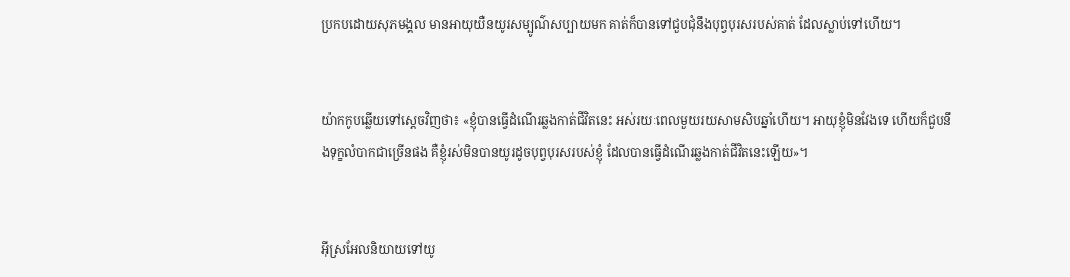ប្រកបដោយសុភ‌មង្គល មានអាយុយឺនយូរសម្បូណ៌សប្បាយមក គាត់ក៏បានទៅជួបជុំនឹងបុព្វ‌បុរសរបស់គាត់ ដែលស្លាប់ទៅហើយ។


យ៉ាកកូបឆ្លើយទៅស្តេចវិញថា៖ «ខ្ញុំបានធ្វើដំណើរឆ្លងកាត់ជីវិតនេះ អស់រយៈពេលមួយរយសាម‌សិបឆ្នាំហើយ។ អាយុខ្ញុំមិនវែងទេ ហើយក៏ជួបនឹងទុក្ខលំបាកជាច្រើនផង គឺខ្ញុំរស់មិនបានយូរដូចបុព្វ‌បុរសរបស់ខ្ញុំ ដែលបានធ្វើដំណើរឆ្លងកាត់ជីវិតនេះឡើយ»។


អ៊ីស្រ‌អែលនិយាយទៅយូ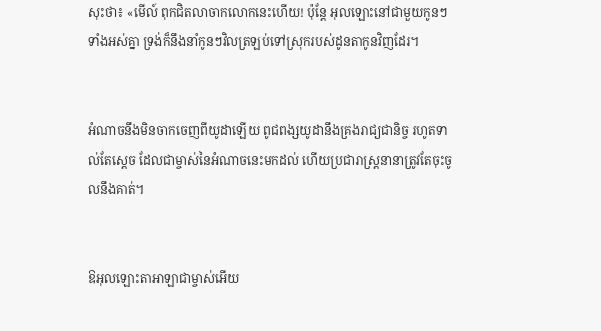សុះថា៖ «មើល៍ ពុកជិតលាចាកលោកនេះហើយ! ប៉ុន្តែ អុលឡោះនៅជាមួយកូនៗទាំងអស់គ្នា ទ្រង់ក៏នឹងនាំកូនៗវិលត្រឡប់ទៅស្រុករបស់ដូនតាកូនវិញដែរ។


អំណាចនឹងមិនចាកចេញពីយូដាឡើយ ពូជ‌ពង្សយូដានឹងគ្រងរាជ្យជានិច្ច រហូតទាល់តែស្តេច ដែលជាម្ចាស់នៃអំណាចនេះមកដល់ ហើយប្រជា‌រាស្ត្រនានាត្រូវតែចុះចូលនឹងគាត់។


ឱអុលឡោះ‌តាអាឡាជាម្ចាស់អើយ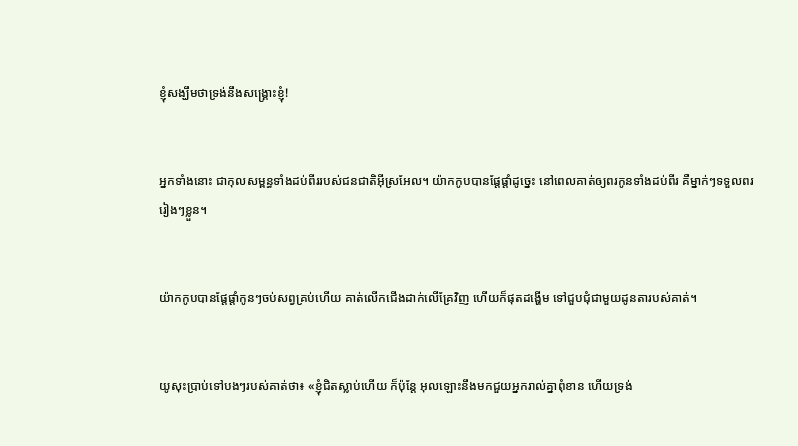ខ្ញុំសង្ឃឹមថាទ្រង់នឹងសង្គ្រោះខ្ញុំ!


អ្នកទាំងនោះ ជាកុល‌សម្ពន្ធទាំងដប់ពីររបស់ជន‌ជាតិអ៊ីស្រ‌អែល។ យ៉ាកកូបបានផ្តែផ្តាំដូច្នេះ នៅពេលគាត់ឲ្យពរកូនទាំងដប់ពីរ គឺម្នាក់ៗទទួលពររៀងៗខ្លួន។


យ៉ាកកូបបានផ្តែផ្តាំកូនៗចប់សព្វគ្រប់ហើយ គាត់លើកជើងដាក់លើគ្រែវិញ ហើយក៏ផុតដង្ហើម ទៅជួបជុំជាមួយដូនតារបស់គាត់។


យូសុះប្រាប់ទៅបងៗរបស់គាត់ថា៖ «ខ្ញុំជិតស្លាប់ហើយ ក៏ប៉ុន្តែ អុលឡោះនឹងមកជួយអ្នករាល់គ្នាពុំខាន ហើយទ្រង់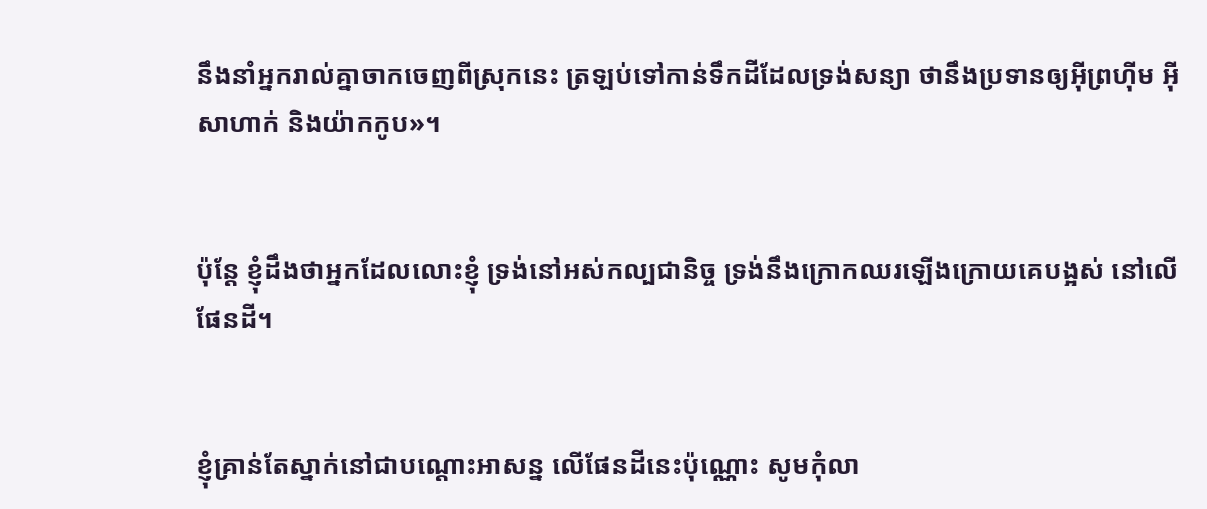នឹងនាំអ្នករាល់គ្នាចាកចេញពីស្រុកនេះ ត្រឡប់ទៅកាន់ទឹកដីដែលទ្រង់សន្យា ថានឹងប្រទានឲ្យអ៊ីព្រហ៊ីម អ៊ីសា‌ហាក់ និងយ៉ាកកូប»។


ប៉ុន្តែ ខ្ញុំដឹងថាអ្នកដែលលោះខ្ញុំ ទ្រង់នៅអស់‌កល្បជានិច្ច ទ្រង់នឹងក្រោកឈរឡើងក្រោយគេបង្អស់ នៅលើផែនដី។


ខ្ញុំគ្រាន់តែស្នាក់នៅជាបណ្តោះ‌អាសន្ន លើផែនដីនេះប៉ុណ្ណោះ សូមកុំលា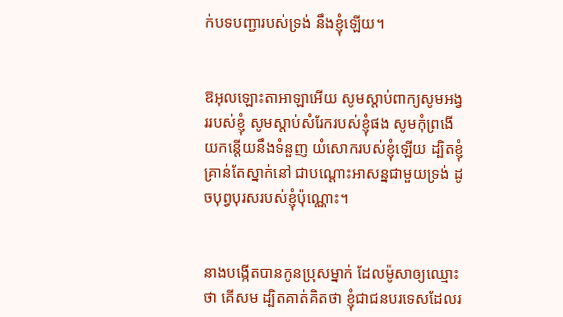ក់បទបញ្ជារបស់ទ្រង់ នឹងខ្ញុំឡើយ។


ឱអុលឡោះ‌តាអាឡាអើយ សូមស្តាប់ពាក្យសូម‌អង្វររបស់ខ្ញុំ សូមស្តាប់សំរែករបស់ខ្ញុំផង សូមកុំព្រងើយកន្តើយនឹងទំនួញ យំសោករបស់ខ្ញុំឡើយ ដ្បិតខ្ញុំគ្រាន់តែស្នាក់នៅ ជាបណ្តោះ‌អាសន្នជាមួយទ្រង់ ដូចបុព្វបុរសរបស់ខ្ញុំប៉ុណ្ណោះ។


នាងបង្កើតបានកូនប្រុសម្នាក់ ដែលម៉ូសាឲ្យឈ្មោះថា គើសម ដ្បិតគាត់គិតថា ខ្ញុំជាជនបរទេសដែលរ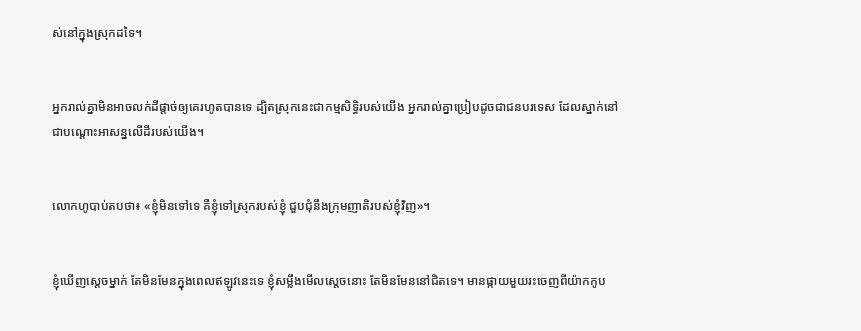ស់នៅក្នុងស្រុកដទៃ។


អ្នករាល់គ្នាមិនអាចលក់ដីផ្តាច់ឲ្យគេរហូតបានទេ ដ្បិតស្រុកនេះជាកម្ម‌សិទ្ធិរបស់យើង អ្នករាល់គ្នាប្រៀបដូចជាជនបរ‌ទេស ដែលស្នាក់នៅជាបណ្តោះអាសន្នលើដីរបស់យើង។


លោកហូបាប់តបថា៖ «ខ្ញុំមិនទៅទេ គឺខ្ញុំទៅស្រុករបស់ខ្ញុំ ជួបជុំនឹងក្រុមញាតិរបស់ខ្ញុំវិញ»។


ខ្ញុំឃើញស្តេចម្នាក់ តែមិនមែនក្នុងពេលឥឡូវនេះទេ ខ្ញុំសម្លឹងមើលស្តេចនោះ តែមិនមែននៅជិតទេ។ មានផ្កាយមួយរះចេញពីយ៉ាកកូប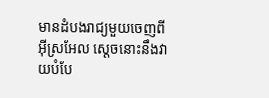មានដំបងរាជ្យមួយចេញពីអ៊ីស្រ‌អែល ស្តេចនោះនឹងវាយបំបែ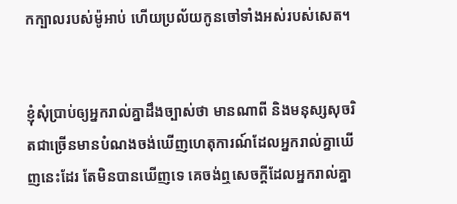កក្បាលរបស់ម៉ូអាប់ ហើយប្រល័យកូនចៅទាំងអស់របស់សេត។


ខ្ញុំសុំប្រាប់ឲ្យអ្នករាល់គ្នាដឹងច្បាស់ថា មានណាពី និងមនុស្សសុចរិតជាច្រើនមានបំណងចង់ឃើញហេតុ‌ការណ៍ដែលអ្នករាល់គ្នាឃើញនេះដែរ តែមិនបានឃើញទេ គេចង់ឮសេចក្ដីដែលអ្នករាល់គ្នា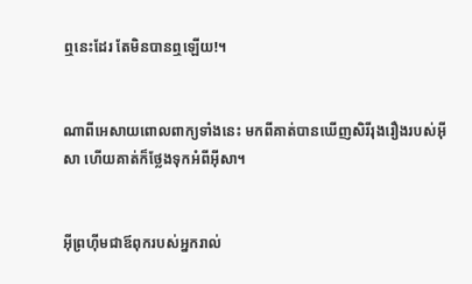ឮនេះដែរ តែមិនបានឮឡើយ!។


ណាពីអេសាយពោលពាក្យទាំងនេះ មកពីគាត់បានឃើញសិរី‌រុង‌រឿងរបស់អ៊ីសា ហើយគាត់ក៏ថ្លែងទុកអំពីអ៊ីសា។


អ៊ីព្រហ៊ីមជាឪពុករបស់អ្នករាល់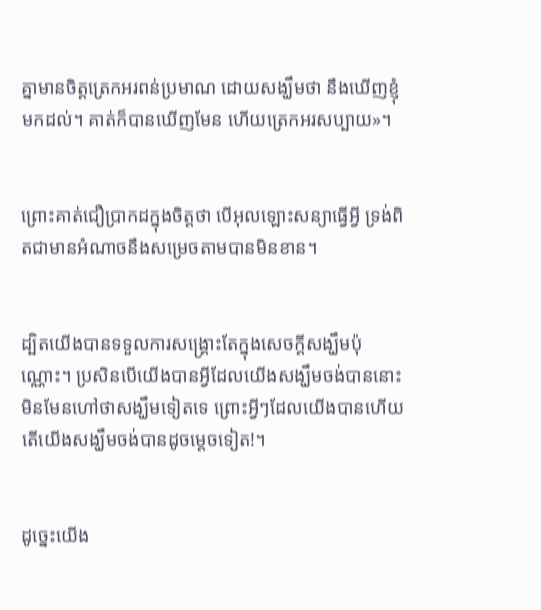គ្នាមានចិត្ដត្រេកអរពន់ប្រមាណ ដោយសង្ឃឹមថា នឹងឃើញខ្ញុំមកដល់។ គាត់ក៏បានឃើញមែន ហើយត្រេកអរសប្បាយ»។


ព្រោះគាត់ជឿប្រាកដក្នុងចិត្ដថា បើអុលឡោះសន្យាធ្វើអ្វី ទ្រង់ពិតជាមានអំណាចនឹងសម្រេចតាមបានមិនខាន។


ដ្បិតយើងបានទទួលការសង្គ្រោះតែក្នុងសេចក្ដីសង្ឃឹមប៉ុណ្ណោះ។ ប្រសិនបើយើងបានអ្វីដែលយើងសង្ឃឹមចង់បាននោះ មិនមែនហៅថាសង្ឃឹមទៀតទេ ព្រោះអ្វីៗដែលយើងបានហើយ តើយើងសង្ឃឹមចង់បានដូចម្ដេចទៀត!។


ដូច្នេះយើង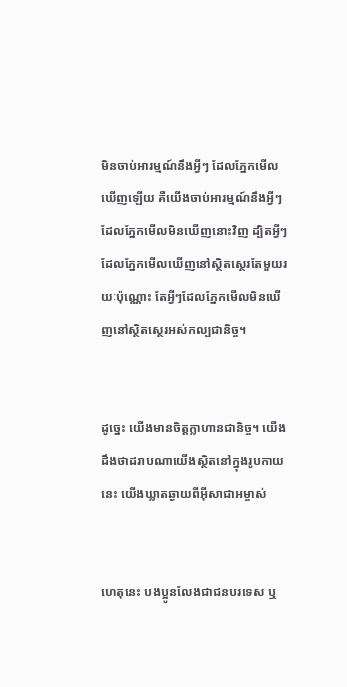មិនចាប់អារម្មណ៍នឹងអ្វីៗ ដែលភ្នែកមើលឃើញឡើយ គឺយើងចាប់អារម្មណ៍នឹងអ្វីៗ ដែលភ្នែកមើលមិនឃើញនោះវិញ ដ្បិតអ្វីៗដែលភ្នែកមើលឃើញនៅស្ថិត‌ស្ថេរតែមួយរយៈប៉ុណ្ណោះ តែអ្វីៗដែលភ្នែកមើលមិនឃើញនៅស្ថិត‌ស្ថេរអស់‌កល្បជា‌និច្ច។


ដូច្នេះ យើងមានចិត្ដក្លា‌ហានជា‌និច្ច។ យើងដឹងថាដរាបណាយើងស្ថិតនៅក្នុងរូបកាយនេះ យើងឃ្លាតឆ្ងាយពីអ៊ីសា‌ជាអម្ចាស់


ហេតុនេះ បងប្អូនលែងជាជនបរទេស ឬ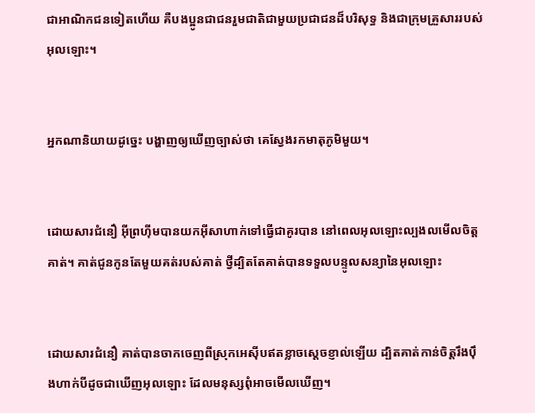ជាអាណិកជនទៀតហើយ គឺបងប្អូនជាជនរួមជាតិជាមួយប្រជា‌ជនដ៏‌បរិសុទ្ធ និងជាក្រុមគ្រួសាររបស់អុលឡោះ។


អ្នកណានិយាយដូច្នេះ បង្ហាញឲ្យឃើញច្បាស់ថា គេស្វែងរកមាតុ‌ភូមិមួយ។


ដោយ‌សារជំនឿ អ៊ីព្រហ៊ីមបានយកអ៊ីសាហាក់ទៅធ្វើជាគូរបាន នៅពេលអុលឡោះល្បង‌លមើលចិត្ដគាត់។ គាត់ជូនកូនតែមួយគត់របស់គាត់ ថ្វីដ្បិតតែគាត់បានទទួលបន្ទូលសន្យានៃអុលឡោះ


ដោយ‌សារជំនឿ គាត់បានចាកចេញពីស្រុកអេស៊ីបឥតខ្លាចស្ដេចខ្ញាល់ឡើយ ដ្បិតគាត់កាន់ចិត្ដរឹង‌ប៉ឹងហាក់បីដូចជាឃើញអុលឡោះ ដែលមនុស្សពុំអាចមើលឃើញ។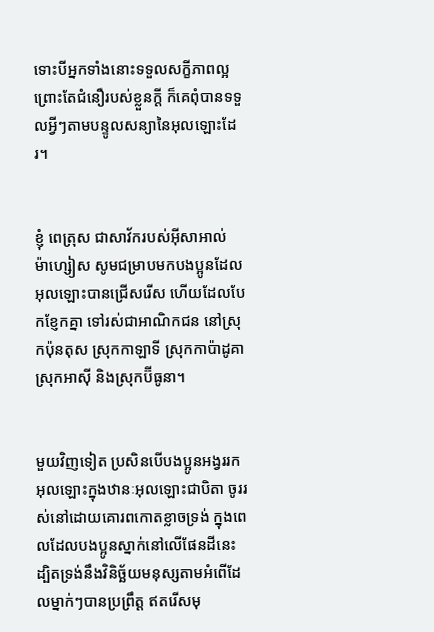ទោះបីអ្នកទាំងនោះទទួលសក្ខី‌ភាពល្អ ព្រោះតែជំនឿរបស់ខ្លួនក្ដី ក៏គេពុំបានទទួលអ្វីៗតាមបន្ទូលសន្យានៃអុលឡោះដែរ។


ខ្ញុំ ពេត្រុស ជាសាវ័ករបស់អ៊ីសា‌អាល់ម៉ា‌ហ្សៀស សូមជម្រាបមកបងប្អូនដែលអុលឡោះបានជ្រើសរើស ហើយដែលបែកខ្ញែកគ្នា ទៅរស់ជាអាណិកជន នៅស្រុកប៉ុនតុស ស្រុកកាឡា‌ទី ស្រុកកាប៉ាដូគា ស្រុកអាស៊ី និងស្រុកប៊ីធូនា។


មួយវិញទៀត ប្រសិនបើបងប្អូនអង្វររកអុលឡោះក្នុងឋានៈអុលឡោះជាបិតា ចូររស់នៅដោយគោរពកោតខ្លាចទ្រង់ ក្នុងពេលដែលបងប្អូនស្នាក់នៅលើផែនដីនេះ ដ្បិតទ្រង់នឹងវិនិច្ឆ័យមនុស្សតាមអំពើដែលម្នាក់ៗបានប្រព្រឹត្ដ ឥតរើសមុ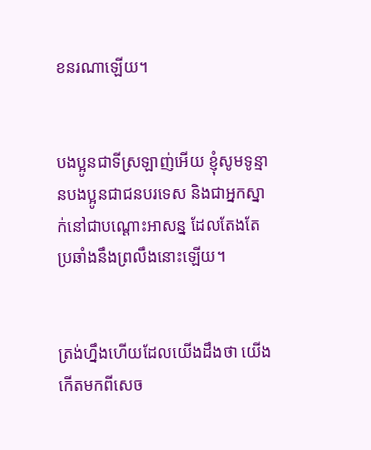ខនរណាឡើយ។


បងប្អូនជាទីស្រឡាញ់អើយ ខ្ញុំសូមទូន្មានបងប្អូនជាជនបរទេស និងជាអ្នកស្នាក់នៅជាបណ្ដោះ‌អាសន្ន ដែលតែងតែប្រឆាំងនឹងព្រលឹងនោះឡើយ។


ត្រង់ហ្នឹងហើយដែលយើងដឹងថា យើងកើតមកពីសេច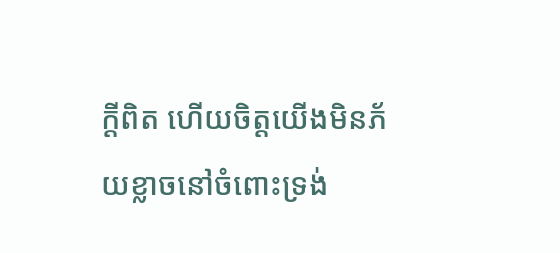ក្ដីពិត ហើយចិត្ដយើងមិនភ័យខ្លាចនៅចំពោះទ្រង់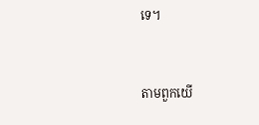ទេ។


តាមពួកយើ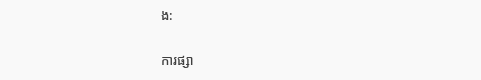ង:

ការផ្សា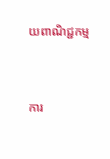យពាណិជ្ជកម្ម


ការ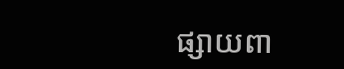ផ្សាយពា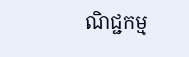ណិជ្ជកម្ម